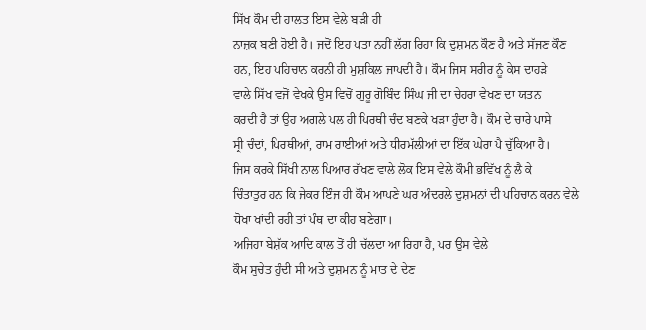ਸਿੱਖ ਕੌਮ ਦੀ ਹਾਲਤ ਇਸ ਵੇਲੇ ਬੜੀ ਹੀ
ਨਾਜ਼ਕ ਬਣੀ ਹੋਈ ਹੈ। ਜਦੋਂ ਇਹ ਪਤਾ ਨਹੀਂ ਲੱਗ ਰਿਹਾ ਕਿ ਦੁਸ਼ਮਨ ਕੌਣ ਹੈ ਅਤੇ ਸੱਜਣ ਕੌਣ
ਹਨ, ਇਹ ਪਹਿਚਾਨ ਕਰਨੀ ਹੀ ਮੁਸ਼ਕਿਲ ਜਾਪਦੀ ਹੈ। ਕੌਮ ਜਿਸ ਸਰੀਰ ਨੂੰ ਕੇਸ ਦਾਹੜੇ
ਵਾਲੇ ਸਿੱਖ ਵਜੋਂ ਵੇਖਕੇ ਉਸ ਵਿਚੋਂ ਗੁਰੂ ਗੋਬਿੰਦ ਸਿੰਘ ਜੀ ਦਾ ਚੇਹਰਾ ਵੇਖਣ ਦਾ ਯਤਨ
ਕਰਦੀ ਹੈ ਤਾਂ ਉਹ ਅਗਲੇ ਪਲ ਹੀ ਪਿਰਥੀ ਚੰਦ ਬਣਕੇ ਖੜਾ ਹੁੰਦਾ ਹੈ। ਕੌਮ ਦੇ ਚਾਰੇ ਪਾਸੇ
ਸ੍ਰੀ ਚੰਦਾਂ, ਪਿਰਥੀਆਂ, ਰਾਮ ਰਾਈਆਂ ਅਤੇ ਧੀਰਮੱਲੀਆਂ ਦਾ ਇੱਕ ਘੇਰਾ ਪੈ ਚੁੱਕਿਆ ਹੈ।
ਜਿਸ ਕਰਕੇ ਸਿੱਖੀ ਨਾਲ ਪਿਆਰ ਰੱਖਣ ਵਾਲੇ ਲੋਕ ਇਸ ਵੇਲੇ ਕੌਮੀ ਭਵਿੱਖ ਨੂੰ ਲੈ ਕੇ
ਚਿੰਤਾਤੁਰ ਹਨ ਕਿ ਜੇਕਰ ਇੰਜ ਹੀ ਕੌਮ ਆਪਣੇ ਘਰ ਅੰਦਰਲੇ ਦੁਸ਼ਮਨਾਂ ਦੀ ਪਹਿਚਾਨ ਕਰਨ ਵੇਲੇ
ਧੋਖਾ ਖਾਂਦੀ ਰਹੀ ਤਾਂ ਪੰਥ ਦਾ ਕੀਹ ਬਣੇਗਾ।
ਅਜਿਹਾ ਬੇਸ਼ੱਕ ਆਦਿ ਕਾਲ ਤੋਂ ਹੀ ਚੱਲਦਾ ਆ ਰਿਹਾ ਹੈ, ਪਰ ਉਸ ਵੇਲੇ
ਕੌਮ ਸੁਚੇਤ ਹੁੰਦੀ ਸੀ ਅਤੇ ਦੁਸ਼ਮਨ ਨੂੰ ਮਾਤ ਦੇ ਦੇਣ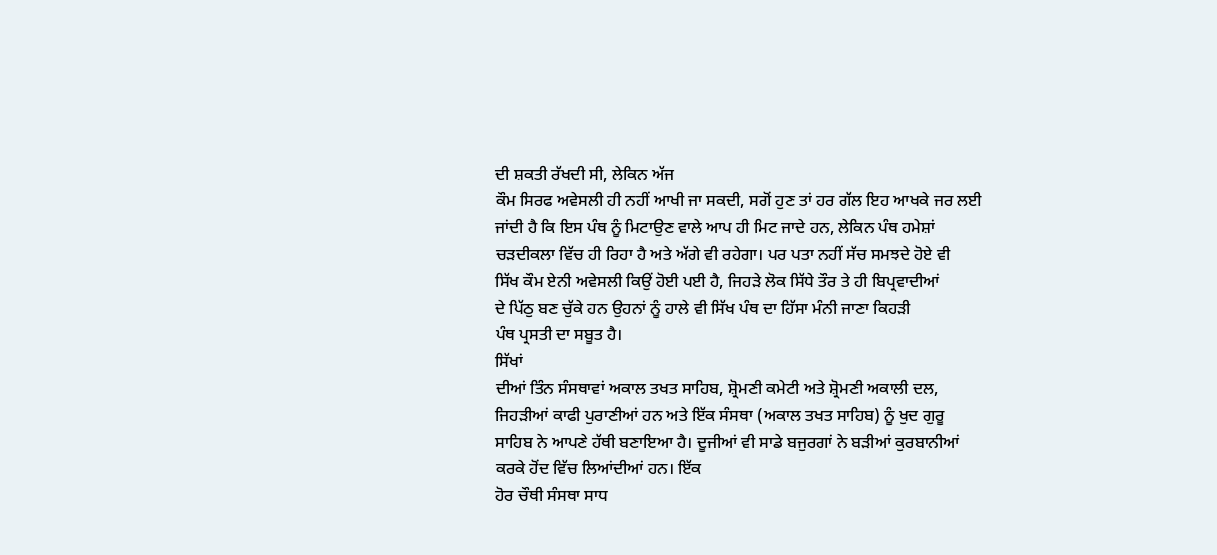ਦੀ ਸ਼ਕਤੀ ਰੱਖਦੀ ਸੀ, ਲੇਕਿਨ ਅੱਜ
ਕੌਮ ਸਿਰਫ ਅਵੇਸਲੀ ਹੀ ਨਹੀਂ ਆਖੀ ਜਾ ਸਕਦੀ, ਸਗੋਂ ਹੁਣ ਤਾਂ ਹਰ ਗੱਲ ਇਹ ਆਖਕੇ ਜਰ ਲਈ
ਜਾਂਦੀ ਹੈ ਕਿ ਇਸ ਪੰਥ ਨੂੰ ਮਿਟਾਉਣ ਵਾਲੇ ਆਪ ਹੀ ਮਿਟ ਜਾਦੇ ਹਨ, ਲੇਕਿਨ ਪੰਥ ਹਮੇਸ਼ਾਂ
ਚੜਦੀਕਲਾ ਵਿੱਚ ਹੀ ਰਿਹਾ ਹੈ ਅਤੇ ਅੱਗੇ ਵੀ ਰਹੇਗਾ। ਪਰ ਪਤਾ ਨਹੀਂ ਸੱਚ ਸਮਝਦੇ ਹੋਏ ਵੀ
ਸਿੱਖ ਕੌਮ ਏਨੀ ਅਵੇਸਲੀ ਕਿਉਂ ਹੋਈ ਪਈ ਹੈ, ਜਿਹੜੇ ਲੋਕ ਸਿੱਧੇ ਤੌਰ ਤੇ ਹੀ ਬਿਪ੍ਰਵਾਦੀਆਂ
ਦੇ ਪਿੱਠੁ ਬਣ ਚੁੱਕੇ ਹਨ ਉਹਨਾਂ ਨੂੰ ਹਾਲੇ ਵੀ ਸਿੱਖ ਪੰਥ ਦਾ ਹਿੱਸਾ ਮੰਨੀ ਜਾਣਾ ਕਿਹੜੀ
ਪੰਥ ਪ੍ਰਸਤੀ ਦਾ ਸਬੂਤ ਹੈ।
ਸਿੱਖਾਂ
ਦੀਆਂ ਤਿੰਨ ਸੰਸਥਾਵਾਂ ਅਕਾਲ ਤਖਤ ਸਾਹਿਬ, ਸ਼੍ਰੋਮਣੀ ਕਮੇਟੀ ਅਤੇ ਸ਼੍ਰੋਮਣੀ ਅਕਾਲੀ ਦਲ,
ਜਿਹੜੀਆਂ ਕਾਫੀ ਪੁਰਾਣੀਆਂ ਹਨ ਅਤੇ ਇੱਕ ਸੰਸਥਾ (ਅਕਾਲ ਤਖਤ ਸਾਹਿਬ) ਨੂੰ ਖੁਦ ਗੁਰੂ
ਸਾਹਿਬ ਨੇ ਆਪਣੇ ਹੱਥੀ ਬਣਾਇਆ ਹੈ। ਦੂਜੀਆਂ ਵੀ ਸਾਡੇ ਬਜੁਰਗਾਂ ਨੇ ਬੜੀਆਂ ਕੁਰਬਾਨੀਆਂ
ਕਰਕੇ ਹੋਂਦ ਵਿੱਚ ਲਿਆਂਦੀਆਂ ਹਨ। ਇੱਕ
ਹੋਰ ਚੌਥੀ ਸੰਸਥਾ ਸਾਧ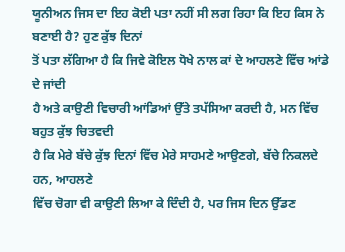ਯੂਨੀਅਨ ਜਿਸ ਦਾ ਇਹ ਕੋਈ ਪਤਾ ਨਹੀਂ ਸੀ ਲਗ ਰਿਹਾ ਕਿ ਇਹ ਕਿਸ ਨੇ
ਬਣਾਈ ਹੈ? ਹੁਣ ਕੁੱਝ ਦਿਨਾਂ
ਤੋਂ ਪਤਾ ਲੱਗਿਆ ਹੈ ਕਿ ਜਿਵੇ ਕੋਇਲ ਧੋਖੇ ਨਾਲ ਕਾਂ ਦੇ ਆਹਲਣੇ ਵਿੱਚ ਆਂਡੇ ਦੇ ਜਾਂਦੀ
ਹੈ ਅਤੇ ਕਾਉਣੀ ਵਿਚਾਰੀ ਆਂਡਿਆਂ ਉੱਤੇ ਤਪੱਸਿਆ ਕਰਦੀ ਹੈ, ਮਨ ਵਿੱਚ ਬਹੁਤ ਕੁੱਝ ਚਿਤਵਦੀ
ਹੈ ਕਿ ਮੇਰੇ ਬੱਚੇ ਕੁੱਝ ਦਿਨਾਂ ਵਿੱਚ ਮੇਰੇ ਸਾਹਮਣੇ ਆਉਣਗੇ, ਬੱਚੇ ਨਿਕਲਦੇ ਹਨ, ਆਹਲਣੇ
ਵਿੱਚ ਚੋਗਾ ਵੀ ਕਾਉਣੀ ਲਿਆ ਕੇ ਦਿੰਦੀ ਹੈ, ਪਰ ਜਿਸ ਦਿਨ ਉੱਡਣ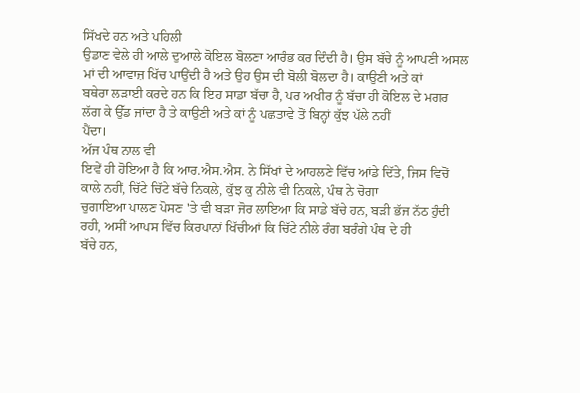ਸਿੱਖਦੇ ਹਨ ਅਤੇ ਪਹਿਲੀ
ਉਡਾਣ ਵੇਲੇ ਹੀ ਆਲੇ ਦੁਆਲੇ ਕੋਇਲ ਬੋਲਣਾ ਆਰੰਭ ਕਰ ਦਿੰਦੀ ਹੈ। ਉਸ ਬੱਚੇ ਨੂੰ ਆਪਣੀ ਅਸਲ
ਮਾਂ ਦੀ ਆਵਾਜ਼ ਖਿੱਚ ਪਾਉਂਦੀ ਹੈ ਅਤੇ ਉਹ ਉਸ ਦੀ ਬੋਲੀ ਬੋਲਦਾ ਹੈ। ਕਾਉਣੀ ਅਤੇ ਕਾਂ
ਬਥੇਰਾ ਲੜਾਈ ਕਰਦੇ ਹਨ ਕਿ ਇਹ ਸਾਡਾ ਬੱਚਾ ਹੈ, ਪਰ ਅਖੀਰ ਨੂੰ ਬੱਚਾ ਹੀ ਕੋਇਲ ਦੇ ਮਗਰ
ਲੱਗ ਕੇ ਉੱਡ ਜਾਂਦਾ ਹੈ ਤੇ ਕਾਉਣੀ ਅਤੇ ਕਾਂ ਨੂੰ ਪਛਤਾਵੇ ਤੋਂ ਬਿਨ੍ਹਾਂ ਕੁੱਝ ਪੱਲੇ ਨਹੀਂ
ਪੈਂਦਾ।
ਅੱਜ ਪੰਥ ਨਾਲ ਵੀ
ਇਵੇਂ ਹੀ ਹੋਇਆ ਹੈ ਕਿ ਆਰ.ਐਸ.ਐਸ. ਨੇ ਸਿੱਖਾਂ ਦੇ ਆਹਲਣੇ ਵਿੱਚ ਆਂਡੇ ਦਿੱਤੇ, ਜਿਸ ਵਿਚੋਂ
ਕਾਲੇ ਨਹੀਂ, ਚਿੱਟੇ ਚਿੱਟੇ ਬੱਚੇ ਨਿਕਲੇ, ਕੁੱਝ ਕੁ ਨੀਲੇ ਵੀ ਨਿਕਲੇ, ਪੰਥ ਨੇ ਚੋਗਾ
ਚੁਗਾਇਆ ਪਾਲਣ ਪੋਸਣ 'ਤੇ ਵੀ ਬੜਾ ਜੋਰ ਲਾਇਆ ਕਿ ਸਾਡੇ ਬੱਚੇ ਹਨ, ਬੜੀ ਭੱਜ ਨੱਠ ਹੁੰਦੀ
ਰਹੀ, ਅਸੀਂ ਆਪਸ ਵਿੱਚ ਕਿਰਪਾਨਾਂ ਖਿੱਚੀਆਂ ਕਿ ਚਿੱਟੇ ਨੀਲੇ ਰੰਗ ਬਰੰਗੇ ਪੰਥ ਦੇ ਹੀ
ਬੱਚੇ ਹਨ,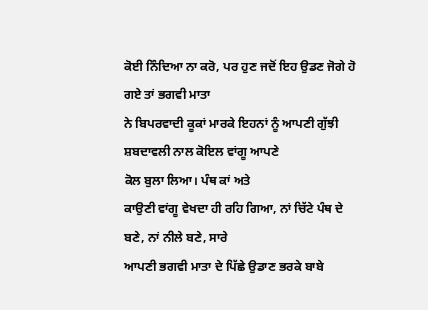ਕੋਈ ਨਿੰਦਿਆ ਨਾ ਕਰੋ, ਪਰ ਹੁਣ ਜਦੋਂ ਇਹ ਉਡਣ ਜੋਗੇ ਹੋ ਗਏ ਤਾਂ ਭਗਵੀ ਮਾਤਾ
ਨੇ ਬਿਪਰਵਾਦੀ ਕੂਕਾਂ ਮਾਰਕੇ ਇਹਨਾਂ ਨੂੰ ਆਪਣੀ ਗੁੱਝੀ ਸ਼ਬਦਾਵਲੀ ਨਾਲ ਕੋਇਲ ਵਾਂਗੂ ਆਪਣੇ
ਕੋਲ ਬੁਲਾ ਲਿਆ। ਪੰਥ ਕਾਂ ਅਤੇ
ਕਾਉਣੀ ਵਾਂਗੂ ਵੇਖਦਾ ਹੀ ਰਹਿ ਗਿਆ, ਨਾਂ ਚਿੱਟੇ ਪੰਥ ਦੇ ਬਣੇ, ਨਾਂ ਨੀਲੇ ਬਣੇ, ਸਾਰੇ
ਆਪਣੀ ਭਗਵੀ ਮਾਤਾ ਦੇ ਪਿੱਛੇ ਉਡਾਣ ਭਰਕੇ ਬਾਬੇ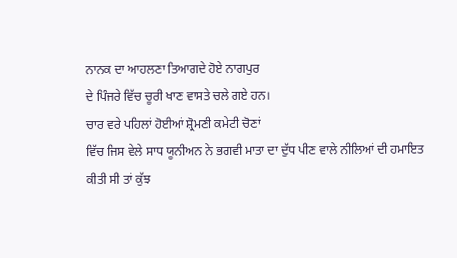ਨਾਨਕ ਦਾ ਆਹਲਣਾ ਤਿਆਗਦੇ ਹੋਏ ਨਾਗਪੁਰ
ਦੇ ਪਿੰਜਰੇ ਵਿੱਚ ਚੂਰੀ ਖਾਣ ਵਾਸਤੇ ਚਲੇ ਗਏ ਹਨ।
ਚਾਰ ਵਰੇ ਪਹਿਲਾਂ ਹੋਈਆਂ ਸ਼੍ਰੋਮਣੀ ਕਮੇਟੀ ਚੋਣਾਂ
ਵਿੱਚ ਜਿਸ ਵੇਲੇ ਸਾਧ ਯੂਨੀਅਨ ਨੇ ਭਗਵੀ ਮਾਤਾ ਦਾ ਦੁੱਧ ਪੀਣ ਵਾਲੇ ਨੀਲਿਆਂ ਦੀ ਹਮਾਇਤ
ਕੀਤੀ ਸੀ ਤਾਂ ਕੁੱਝ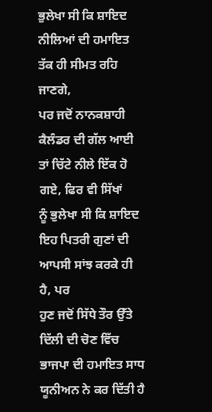ਭੁਲੇਖਾ ਸੀ ਕਿ ਸ਼ਾਇਦ ਨੀਲਿਆਂ ਦੀ ਹਮਾਇਤ ਤੱਕ ਹੀ ਸੀਮਤ ਰਹਿ ਜਾਣਗੇ,
ਪਰ ਜਦੋਂ ਨਾਨਕਸ਼ਾਹੀ ਕੈਲੰਡਰ ਦੀ ਗੱਲ ਆਈ ਤਾਂ ਚਿੱਟੇ ਨੀਲੇ ਇੱਕ ਹੋ ਗਏ, ਫਿਰ ਵੀ ਸਿੱਖਾਂ
ਨੂੰ ਭੁਲੇਖਾ ਸੀ ਕਿ ਸ਼ਾਇਦ ਇਹ ਪਿਤਰੀ ਗੁਣਾਂ ਦੀ ਆਪਸੀ ਸਾਂਝ ਕਰਕੇ ਹੀ ਹੈ, ਪਰ
ਹੁਣ ਜਦੋਂ ਸਿੱਧੇ ਤੌਰ ਉੱਤੇ ਦਿੱਲੀ ਦੀ ਚੋਣ ਵਿੱਚ
ਭਾਜਪਾ ਦੀ ਹਮਾਇਤ ਸਾਧ ਯੂਨੀਅਨ ਨੇ ਕਰ ਦਿੱਤੀ ਹੈ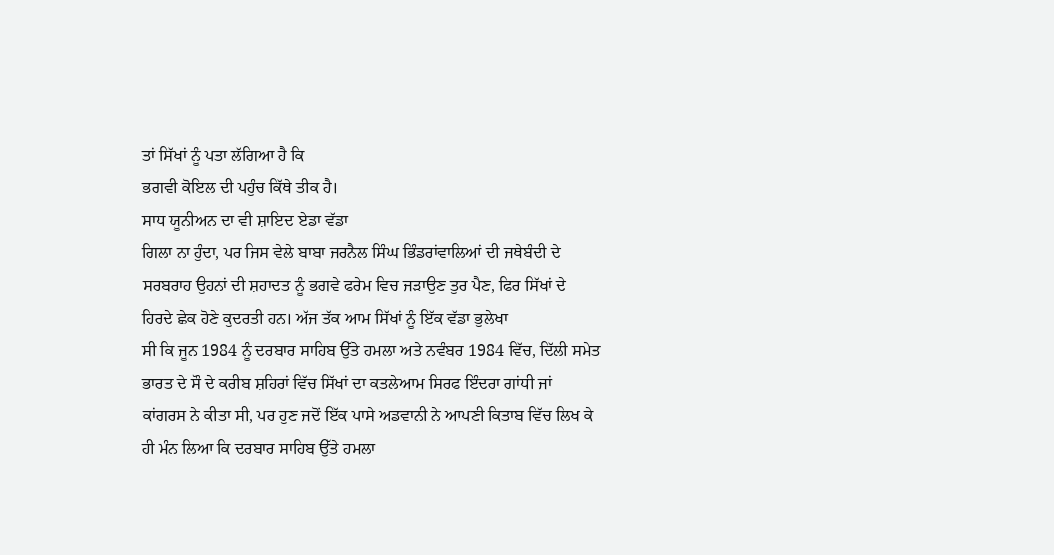ਤਾਂ ਸਿੱਖਾਂ ਨੂੰ ਪਤਾ ਲੱਗਿਆ ਹੈ ਕਿ
ਭਗਵੀ ਕੋਇਲ ਦੀ ਪਹੁੰਚ ਕਿੱਥੇ ਤੀਕ ਹੈ।
ਸਾਧ ਯੂਨੀਅਨ ਦਾ ਵੀ ਸ਼ਾਇਦ ਏਡਾ ਵੱਡਾ
ਗਿਲਾ ਨਾ ਹੁੰਦਾ, ਪਰ ਜਿਸ ਵੇਲੇ ਬਾਬਾ ਜਰਨੈਲ ਸਿੰਘ ਭਿੰਡਰਾਂਵਾਲਿਆਂ ਦੀ ਜਥੇਬੰਦੀ ਦੇ
ਸਰਬਰਾਹ ਉਹਨਾਂ ਦੀ ਸ਼ਹਾਦਤ ਨੂੰ ਭਗਵੇ ਫਰੇਮ ਵਿਚ ਜੜਾਉਣ ਤੁਰ ਪੈਣ, ਫਿਰ ਸਿੱਖਾਂ ਦੇ
ਹਿਰਦੇ ਛੇਕ ਹੋਣੇ ਕੁਦਰਤੀ ਹਨ। ਅੱਜ ਤੱਕ ਆਮ ਸਿੱਖਾਂ ਨੂੰ ਇੱਕ ਵੱਡਾ ਭੁਲੇਖਾ
ਸੀ ਕਿ ਜੂਨ 1984 ਨੂੰ ਦਰਬਾਰ ਸਾਹਿਬ ਉੱਤੇ ਹਮਲਾ ਅਤੇ ਨਵੰਬਰ 1984 ਵਿੱਚ, ਦਿੱਲੀ ਸਮੇਤ
ਭਾਰਤ ਦੇ ਸੌ ਦੇ ਕਰੀਬ ਸ਼ਹਿਰਾਂ ਵਿੱਚ ਸਿੱਖਾਂ ਦਾ ਕਤਲੇਆਮ ਸਿਰਫ ਇੰਦਰਾ ਗਾਂਧੀ ਜਾਂ
ਕਾਂਗਰਸ ਨੇ ਕੀਤਾ ਸੀ, ਪਰ ਹੁਣ ਜਦੋਂ ਇੱਕ ਪਾਸੇ ਅਡਵਾਨੀ ਨੇ ਆਪਣੀ ਕਿਤਾਬ ਵਿੱਚ ਲਿਖ ਕੇ
ਹੀ ਮੰਨ ਲਿਆ ਕਿ ਦਰਬਾਰ ਸਾਹਿਬ ਉੱਤੇ ਹਮਲਾ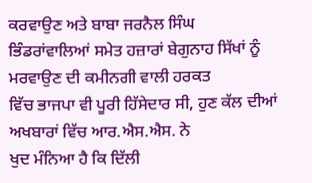ਕਰਵਾਉਣ ਅਤੇ ਬਾਬਾ ਜਰਨੈਲ ਸਿੰਘ
ਭਿੰਡਰਾਂਵਾਲਿਆਂ ਸਮੇਤ ਹਜ਼ਾਰਾਂ ਬੇਗੁਨਾਹ ਸਿੱਖਾਂ ਨੂੰ ਮਰਵਾਉਣ ਦੀ ਕਮੀਨਗੀ ਵਾਲੀ ਹਰਕਤ
ਵਿੱਚ ਭਾਜਪਾ ਵੀ ਪੂਰੀ ਹਿੱਸੇਦਾਰ ਸੀ, ਹੁਣ ਕੱਲ ਦੀਆਂ ਅਖਬਾਰਾਂ ਵਿੱਚ ਆਰ.ਐਸ.ਐਸ. ਨੇ
ਖੁਦ ਮੰਨਿਆ ਹੈ ਕਿ ਦਿੱਲੀ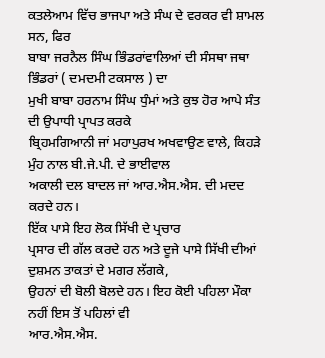ਕਤਲੇਆਮ ਵਿੱਚ ਭਾਜਪਾ ਅਤੇ ਸੰਘ ਦੇ ਵਰਕਰ ਵੀ ਸ਼ਾਮਲ ਸਨ, ਫਿਰ
ਬਾਬਾ ਜਰਨੈਲ ਸਿੰਘ ਭਿੰਡਰਾਂਵਾਲਿਆਂ ਦੀ ਸੰਸਥਾ ਜਥਾ ਭਿੰਡਰਾਂ ( ਦਮਦਮੀ ਟਕਸਾਲ ) ਦਾ
ਮੁਖੀ ਬਾਬਾ ਹਰਨਾਮ ਸਿੰਘ ਧੁੰਮਾਂ ਅਤੇ ਕੁਝ ਹੋਰ ਆਪੇ ਸੰਤ ਦੀ ਉਪਾਧੀ ਪ੍ਰਾਪਤ ਕਰਕੇ
ਬ੍ਰਿਹਮਗਿਆਨੀ ਜਾਂ ਮਹਾਪੁਰਖ ਅਖਵਾਉਣ ਵਾਲੇ, ਕਿਹੜੇ ਮੁੰਹ ਨਾਲ ਬੀ.ਜੇ.ਪੀ. ਦੇ ਭਾਈਵਾਲ
ਅਕਾਲੀ ਦਲ ਬਾਦਲ ਜਾਂ ਆਰ.ਐਸ.ਐਸ. ਦੀ ਮਦਦ ਕਰਦੇ ਹਨ।
ਇੱਕ ਪਾਸੇ ਇਹ ਲੋਕ ਸਿੱਖੀ ਦੇ ਪ੍ਰਚਾਰ
ਪ੍ਰਸਾਰ ਦੀ ਗੱਲ ਕਰਦੇ ਹਨ ਅਤੇ ਦੂਜੇ ਪਾਸੇ ਸਿੱਖੀ ਦੀਆਂ ਦੁਸ਼ਮਨ ਤਾਕਤਾਂ ਦੇ ਮਗਰ ਲੱਗਕੇ,
ਉਹਨਾਂ ਦੀ ਬੋਲੀ ਬੋਲਦੇ ਹਨ। ਇਹ ਕੋਈ ਪਹਿਲਾ ਮੌਕਾ ਨਹੀਂ ਇਸ ਤੋਂ ਪਹਿਲਾਂ ਵੀ
ਆਰ.ਐਸ.ਐਸ.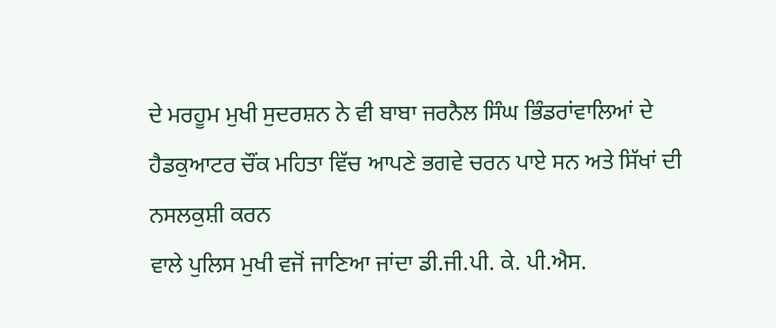ਦੇ ਮਰਹੂਮ ਮੁਖੀ ਸੁਦਰਸ਼ਨ ਨੇ ਵੀ ਬਾਬਾ ਜਰਨੈਲ ਸਿੰਘ ਭਿੰਡਰਾਂਵਾਲਿਆਂ ਦੇ
ਹੈਡਕੁਆਟਰ ਚੌਂਕ ਮਹਿਤਾ ਵਿੱਚ ਆਪਣੇ ਭਗਵੇ ਚਰਨ ਪਾਏ ਸਨ ਅਤੇ ਸਿੱਖਾਂ ਦੀ ਨਸਲਕੁਸ਼ੀ ਕਰਨ
ਵਾਲੇ ਪੁਲਿਸ ਮੁਖੀ ਵਜੋਂ ਜਾਣਿਆ ਜਾਂਦਾ ਡੀ.ਜੀ.ਪੀ. ਕੇ. ਪੀ.ਐਸ.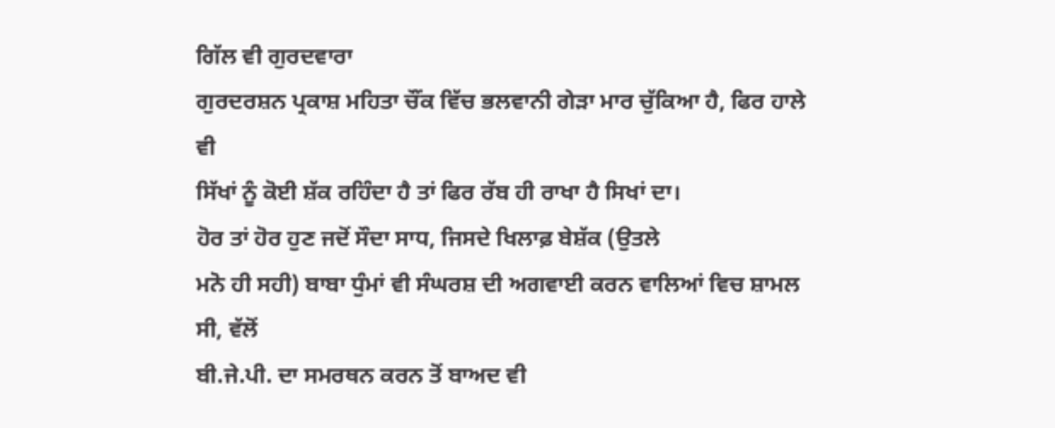ਗਿੱਲ ਵੀ ਗੁਰਦਵਾਰਾ
ਗੁਰਦਰਸ਼ਨ ਪ੍ਰਕਾਸ਼ ਮਹਿਤਾ ਚੌਂਕ ਵਿੱਚ ਭਲਵਾਨੀ ਗੇੜਾ ਮਾਰ ਚੁੱਕਿਆ ਹੈ, ਫਿਰ ਹਾਲੇ ਵੀ
ਸਿੱਖਾਂ ਨੂੰ ਕੋਈ ਸ਼ੱਕ ਰਹਿੰਦਾ ਹੈ ਤਾਂ ਫਿਰ ਰੱਬ ਹੀ ਰਾਖਾ ਹੈ ਸਿਖਾਂ ਦਾ।
ਹੋਰ ਤਾਂ ਹੋਰ ਹੁਣ ਜਦੋਂ ਸੌਦਾ ਸਾਧ, ਜਿਸਦੇ ਖਿਲਾਫ਼ ਬੇਸ਼ੱਕ (ਉਤਲੇ
ਮਨੋ ਹੀ ਸਹੀ) ਬਾਬਾ ਧੁੰਮਾਂ ਵੀ ਸੰਘਰਸ਼ ਦੀ ਅਗਵਾਈ ਕਰਨ ਵਾਲਿਆਂ ਵਿਚ ਸ਼ਾਮਲ ਸੀ, ਵੱਲੋਂ
ਬੀ.ਜੇ.ਪੀ. ਦਾ ਸਮਰਥਨ ਕਰਨ ਤੋਂ ਬਾਅਦ ਵੀ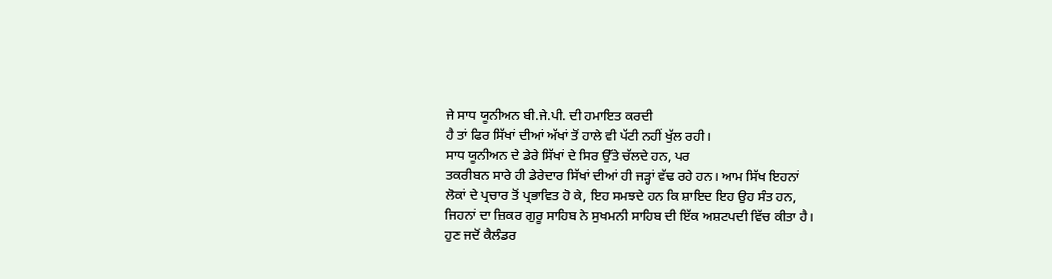ਜੇ ਸਾਧ ਯੂਨੀਅਨ ਬੀ.ਜੇ.ਪੀ. ਦੀ ਹਮਾਇਤ ਕਰਦੀ
ਹੈ ਤਾਂ ਫਿਰ ਸਿੱਖਾਂ ਦੀਆਂ ਅੱਖਾਂ ਤੋਂ ਹਾਲੇ ਵੀ ਪੱਟੀ ਨਹੀਂ ਖੁੱਲ ਰਹੀ।
ਸਾਧ ਯੂਨੀਅਨ ਦੇ ਡੇਰੇ ਸਿੱਖਾਂ ਦੇ ਸਿਰ ਉੱਤੇ ਚੱਲਦੇ ਹਨ, ਪਰ
ਤਕਰੀਬਨ ਸਾਰੇ ਹੀ ਡੇਰੇਦਾਰ ਸਿੱਖਾਂ ਦੀਆਂ ਹੀ ਜੜ੍ਹਾਂ ਵੱਢ ਰਹੇ ਹਨ। ਆਮ ਸਿੱਖ ਇਹਨਾਂ
ਲੋਕਾਂ ਦੇ ਪ੍ਰਚਾਰ ਤੋਂ ਪ੍ਰਭਾਵਿਤ ਹੋ ਕੇ, ਇਹ ਸਮਝਦੇ ਹਨ ਕਿ ਸ਼ਾਇਦ ਇਹ ਉਹ ਸੰਤ ਹਨ,
ਜਿਹਨਾਂ ਦਾ ਜ਼ਿਕਰ ਗੁਰੂ ਸਾਹਿਬ ਨੇ ਸੁਖਮਨੀ ਸਾਹਿਬ ਦੀ ਇੱਕ ਅਸ਼ਟਪਦੀ ਵਿੱਚ ਕੀਤਾ ਹੈ।
ਹੁਣ ਜਦੋਂ ਕੈਲੰਡਰ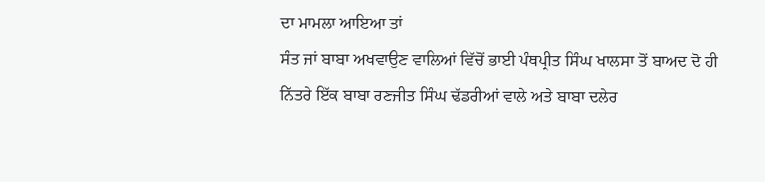ਦਾ ਮਾਮਲਾ ਆਇਆ ਤਾਂ
ਸੰਤ ਜਾਂ ਬਾਬਾ ਅਖਵਾਉਣ ਵਾਲਿਆਂ ਵਿੱਚੋਂ ਭਾਈ ਪੰਥਪ੍ਰੀਤ ਸਿੰਘ ਖਾਲਸਾ ਤੋਂ ਬਾਅਦ ਦੋ ਹੀ
ਨਿੱਤਰੇ ਇੱਕ ਬਾਬਾ ਰਣਜੀਤ ਸਿੰਘ ਢੱਡਰੀਆਂ ਵਾਲੇ ਅਤੇ ਬਾਬਾ ਦਲੇਰ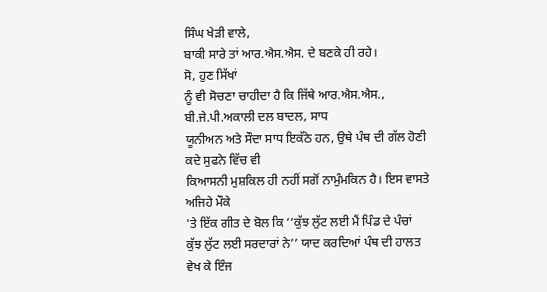ਸਿੰਘ ਖੇੜੀ ਵਾਲੇ,
ਬਾਕੀ ਸਾਰੇ ਤਾਂ ਆਰ.ਐਸ.ਐਸ. ਦੇ ਬਣਕੇ ਹੀ ਰਹੇ।
ਸੋ, ਹੁਣ ਸਿੱਖਾਂ
ਨੂੰ ਵੀ ਸੋਚਣਾ ਚਾਹੀਦਾ ਹੈ ਕਿ ਜਿੱਥੇ ਆਰ.ਐਸ.ਐਸ., ਬੀ.ਜੇ.ਪੀ.ਅਕਾਲੀ ਦਲ ਬਾਦਲ, ਸਾਧ
ਯੂਨੀਅਨ ਅਤੇ ਸੌਦਾ ਸਾਧ ਇਕੱਠੇ ਹਨ, ਉਥੇ ਪੰਥ ਦੀ ਗੱਲ ਹੋਣੀ ਕਦੇ ਸੁਫਨੇ ਵਿੱਚ ਵੀ
ਕਿਆਸਨੀ ਮੁਸ਼ਕਿਲ ਹੀ ਨਹੀਂ ਸਗੋਂ ਨਾਮੁੰਮਕਿਨ ਹੈ। ਇਸ ਵਾਸਤੇ ਅਜਿਹੇ ਮੌਕੇ
'ਤੇ ਇੱਕ ਗੀਤ ਦੇ ਬੋਲ ਕਿ ‘‘ਕੁੱਝ ਲੁੱਟ ਲਈ ਮੈਂ ਪਿੰਡ ਦੇ ਪੰਚਾਂ
ਕੁੱਝ ਲੁੱਟ ਲਈ ਸਰਦਾਰਾਂ ਨੇ’’ ਯਾਦ ਕਰਦਿਆਂ ਪੰਥ ਦੀ ਹਾਲਤ ਵੇਖ ਕੇ ਇੰਜ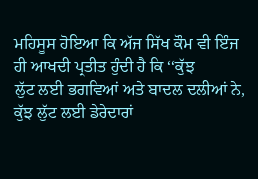ਮਹਿਸੂਸ ਹੋਇਆ ਕਿ ਅੱਜ ਸਿੱਖ ਕੌਮ ਵੀ ਇੰਜ ਹੀ ਆਖਦੀ ਪ੍ਰਤੀਤ ਹੁੰਦੀ ਹੈ ਕਿ ‘‘ਕੁੱਝ
ਲੁੱਟ ਲਈ ਭਗਵਿਆਂ ਅਤੇ ਬਾਦਲ ਦਲੀਆਂ ਨੇ, ਕੁੱਝ ਲੁੱਟ ਲਈ ਡੇਰੇਦਾਰਾਂ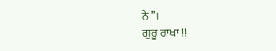ਨੇ’’।
ਗੁਰੂ ਰਾਖਾ !!